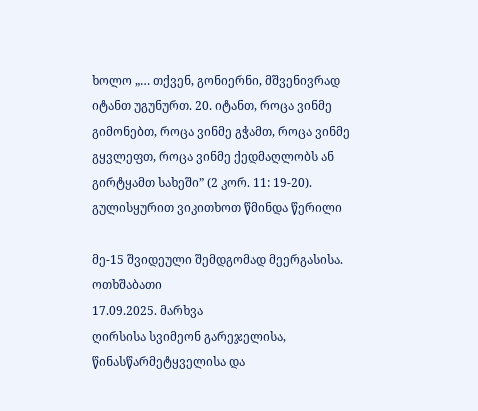ხოლო „… თქვენ, გონიერნი, მშვენივრად იტანთ უგუნურთ. 20. იტანთ, როცა ვინმე გიმონებთ, როცა ვინმე გჭამთ, როცა ვინმე გყვლეფთ, როცა ვინმე ქედმაღლობს ან გირტყამთ სახეში” (2 კორ. 11: 19-20).
გულისყურით ვიკითხოთ წმინდა წერილი

მე-15 შვიდეული შემდგომად მეერგასისა. ოთხშაბათი
17.09.2025. მარხვა
ღირსისა სვიმეონ გარეჯელისა, წინასწარმეტყველისა და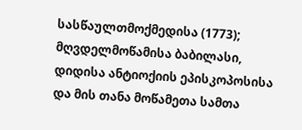სასწაულთმოქმედისა (1773); მღვდელმოწამისა ბაბილასი, დიდისა ანტიოქიის ეპისკოპოსისა და მის თანა მოწამეთა სამთა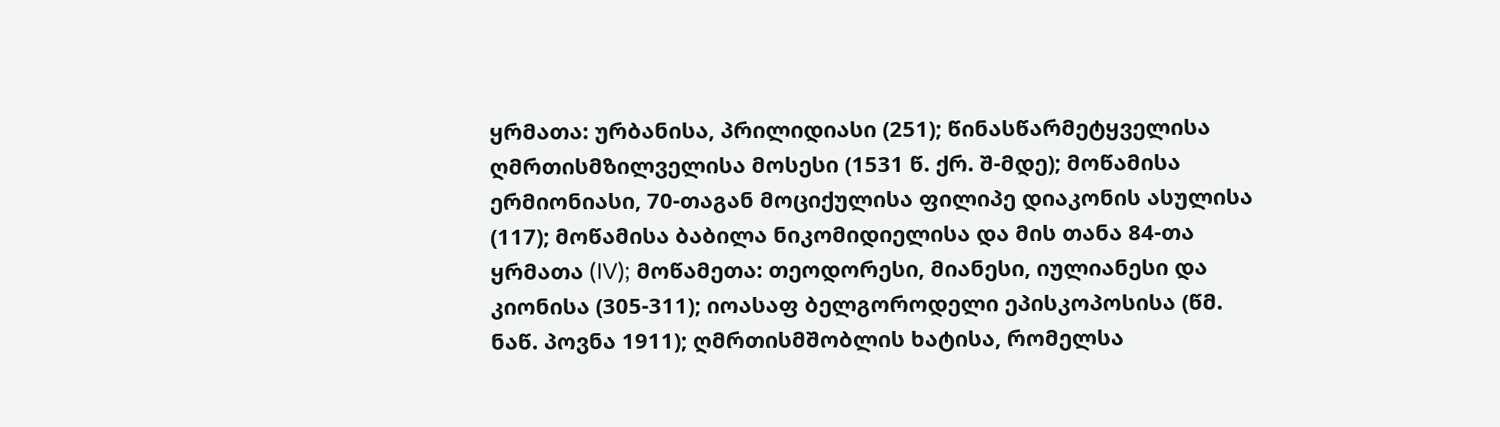ყრმათა: ურბანისა, პრილიდიასი (251); წინასწარმეტყველისა ღმრთისმზილველისა მოსესი (1531 წ. ქრ. შ-მდე); მოწამისა ერმიონიასი, 70-თაგან მოციქულისა ფილიპე დიაკონის ასულისა (117); მოწამისა ბაბილა ნიკომიდიელისა და მის თანა 84-თა ყრმათა (IV); მოწამეთა: თეოდორესი, მიანესი, იულიანესი და კიონისა (305-311); იოასაფ ბელგოროდელი ეპისკოპოსისა (წმ. ნაწ. პოვნა 1911); ღმრთისმშობლის ხატისა, რომელსა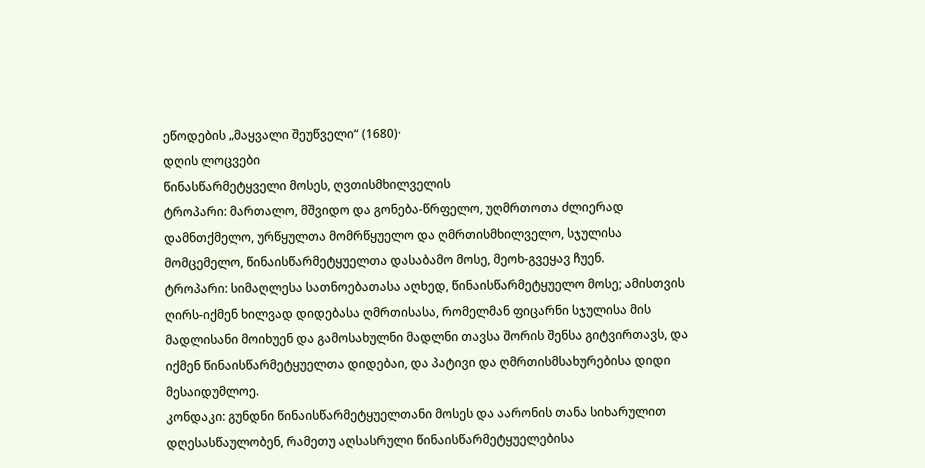ეწოდების „მაყვალი შეუწველი“ (1680)·
დღის ლოცვები
წინასწარმეტყველი მოსეს, ღვთისმხილველის
ტროპარი: მართალო, მშვიდო და გონება-წრფელო, უღმრთოთა ძლიერად დამნთქმელო, ურწყულთა მომრწყუელო და ღმრთისმხილველო, სჯულისა მომცემელო, წინაისწარმეტყუელთა დასაბამო მოსე, მეოხ-გვეყავ ჩუენ.
ტროპარი: სიმაღლესა სათნოებათასა აღხედ, წინაისწარმეტყუელო მოსე; ამისთვის ღირს-იქმენ ხილვად დიდებასა ღმრთისასა, რომელმან ფიცარნი სჯულისა მის მადლისანი მოიხუენ და გამოსახულნი მადლნი თავსა შორის შენსა გიტვირთავს, და იქმენ წინაისწარმეტყუელთა დიდებაი, და პატივი და ღმრთისმსახურებისა დიდი მესაიდუმლოე.
კონდაკი: გუნდნი წინაისწარმეტყუელთანი მოსეს და აარონის თანა სიხარულით დღესასწაულობენ, რამეთუ აღსასრული წინაისწარმეტყუელებისა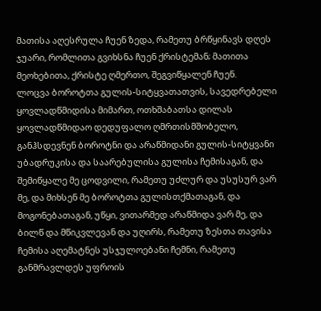მათისა აღესრულა ჩუენ ზედა, რამეთუ ბრწყინავს დღეს ჯუარი, რომლითა გვიხსნა ჩუენ ქრისტემან; მათითა მეოხებითა, ქრისტე ღმერთო, შეგვიწყალენ ჩუენ.
ლოცვა ბოროტთა გულის-სიტყვათათვის, სავედრებელი ყოვლადწმიდისა მიმართ, ოთხშაბათსა დილას
ყოვლადწმიდაო დედუფალო ღმრთისმშობელო, განჰსდევნენ ბოროტნი და არაწმიდანი გულის-სიტყვანი უბადრუკისა და საარებულისა გულისა ჩემისაგან, და შემიწყალე მე ცოდვილი, რამეთუ უძლურ და უსუსურ ვარ მე, და მიხსენ მე ბოროტთა გულისთქმათაგან, და მოგონებათაგან, უწყი, ვითარმედ არაწმიდა ვარ მე, და ბილწ და მწიკვლევან და უღირს, რამეთუ ზესთა თავისა ჩემისა აღემატნეს უსჯულოებანი ჩემნი, რამეთუ განმრავლდეს უფროის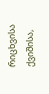რიცხვისა ქვიშისა,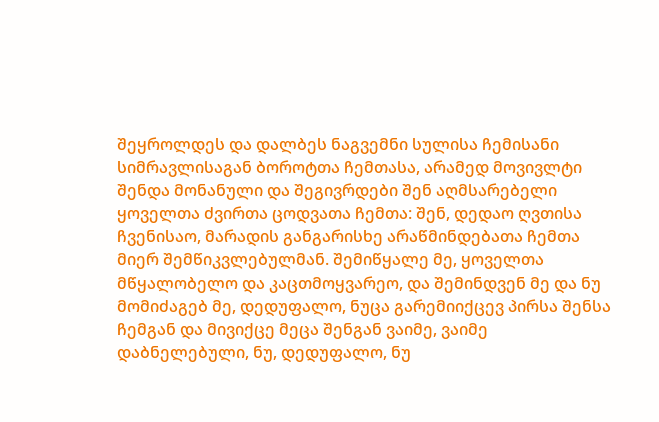შეყროლდეს და დალბეს ნაგვემნი სულისა ჩემისანი სიმრავლისაგან ბოროტთა ჩემთასა, არამედ მოვივლტი შენდა მონანული და შეგივრდები შენ აღმსარებელი ყოველთა ძვირთა ცოდვათა ჩემთა: შენ, დედაო ღვთისა ჩვენისაო, მარადის განგარისხე არაწმინდებათა ჩემთა მიერ შემწიკვლებულმან. შემიწყალე მე, ყოველთა მწყალობელო და კაცთმოყვარეო, და შემინდვენ მე და ნუ მომიძაგებ მე, დედუფალო, ნუცა გარემიიქცევ პირსა შენსა ჩემგან და მივიქცე მეცა შენგან ვაიმე, ვაიმე დაბნელებული, ნუ, დედუფალო, ნუ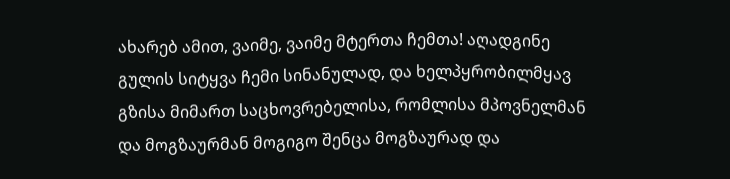ახარებ ამით, ვაიმე, ვაიმე მტერთა ჩემთა! აღადგინე გულის სიტყვა ჩემი სინანულად, და ხელპყრობილმყავ გზისა მიმართ საცხოვრებელისა, რომლისა მპოვნელმან და მოგზაურმან მოგიგო შენცა მოგზაურად და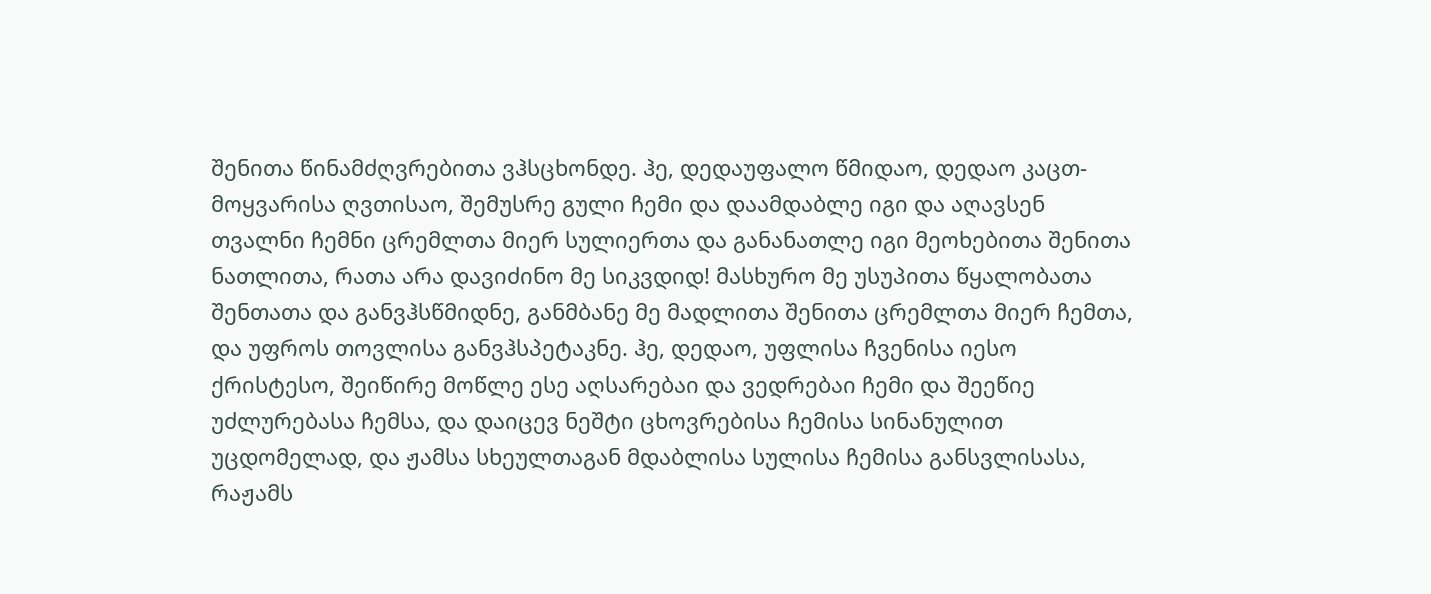შენითა წინამძღვრებითა ვჰსცხონდე. ჰე, დედაუფალო წმიდაო, დედაო კაცთ-მოყვარისა ღვთისაო, შემუსრე გული ჩემი და დაამდაბლე იგი და აღავსენ თვალნი ჩემნი ცრემლთა მიერ სულიერთა და განანათლე იგი მეოხებითა შენითა ნათლითა, რათა არა დავიძინო მე სიკვდიდ! მასხურო მე უსუპითა წყალობათა შენთათა და განვჰსწმიდნე, განმბანე მე მადლითა შენითა ცრემლთა მიერ ჩემთა, და უფროს თოვლისა განვჰსპეტაკნე. ჰე, დედაო, უფლისა ჩვენისა იესო ქრისტესო, შეიწირე მოწლე ესე აღსარებაი და ვედრებაი ჩემი და შეეწიე უძლურებასა ჩემსა, და დაიცევ ნეშტი ცხოვრებისა ჩემისა სინანულით უცდომელად, და ჟამსა სხეულთაგან მდაბლისა სულისა ჩემისა განსვლისასა, რაჟამს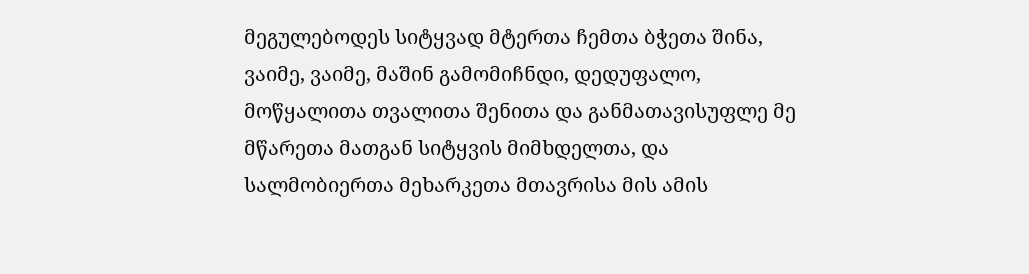მეგულებოდეს სიტყვად მტერთა ჩემთა ბჭეთა შინა, ვაიმე, ვაიმე, მაშინ გამომიჩნდი, დედუფალო, მოწყალითა თვალითა შენითა და განმათავისუფლე მე მწარეთა მათგან სიტყვის მიმხდელთა, და სალმობიერთა მეხარკეთა მთავრისა მის ამის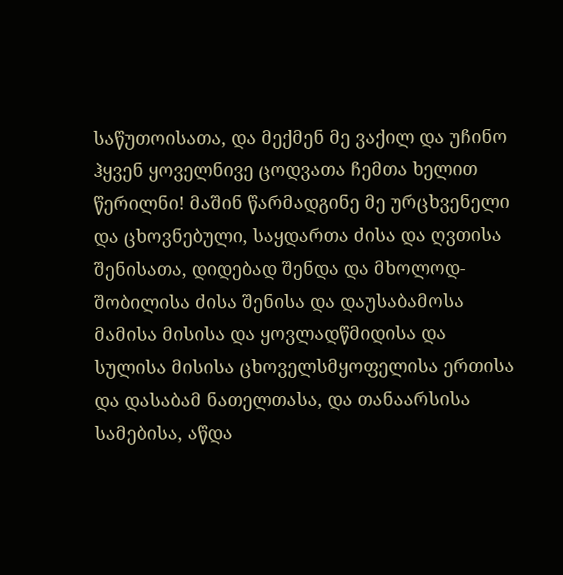საწუთოისათა, და მექმენ მე ვაქილ და უჩინო ჰყვენ ყოველნივე ცოდვათა ჩემთა ხელით წერილნი! მაშინ წარმადგინე მე ურცხვენელი და ცხოვნებული, საყდართა ძისა და ღვთისა შენისათა, დიდებად შენდა და მხოლოდ-შობილისა ძისა შენისა და დაუსაბამოსა მამისა მისისა და ყოვლადწმიდისა და სულისა მისისა ცხოველსმყოფელისა ერთისა და დასაბამ ნათელთასა, და თანაარსისა სამებისა, აწდა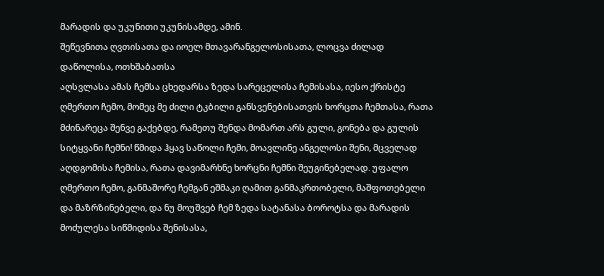მარადის და უკუნითი უკუნისამდე, ამინ.
შეწევნითა ღვთისათა და იოელ მთავარანგელოსისათა, ლოცვა ძილად დაწოლისა, ოთხშაბათსა
აღსვლასა ამას ჩემსა ცხედარსა ზედა სარეცელისა ჩემისასა, იესო ქრისტე ღმერთო ჩემო, მომეც მე ძილი ტკბილი განსვენებისათვის ხორცთა ჩემთასა, რათა მძინარეცა შენვე გაქებდე, რამეთუ შენდა მომართ არს გული, გონება და გულის სიტყვანი ჩემნი! წმიდა ჰყავ საწოლი ჩემი, მოავლინე ანგელოსი შენი, მცველად აღდგომისა ჩემისა, რათა დავიმარხნე ხორცნი ჩემნი შეუგინებელად. უფალო ღმერთო ჩემო, განმაშორე ჩემგან ეშმაკი ღამით განმაკრთობელი, მაშფოთებელი და მაზრზინებელი, და ნუ მოუშვებ ჩემ ზედა სატანასა ბოროტსა და მარადის მოძულესა სიწმიდისა შენისასა,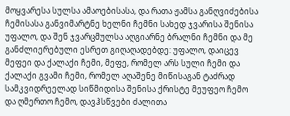მოყვარესა სულსა ამაოებისასა, და რათა ჟამსა განღვიძებისა ჩემისასა განვიმარტნე ხელნი ჩემნი სახედ ჯვარისა შენისა უფალო, და შენ ჯვარცმულსა აღგიარნე ბრალნი ჩემნი და მე განძლიერებული ესრეთ გიღაღადებდე: უფალო, დაიცევ მეფეი და ქალაქი ჩემი, მეფე, რომელ არს სული ჩემი და ქალაქი გვამი ჩემი, რომელ აღაშენე მიწისაგან ტაძრად სამკვიდრეელად სიწმიდისა შენისა ქრისტე მეუფეო ჩემო და ღმერთო ჩემო, დავჰსწვები ძალითა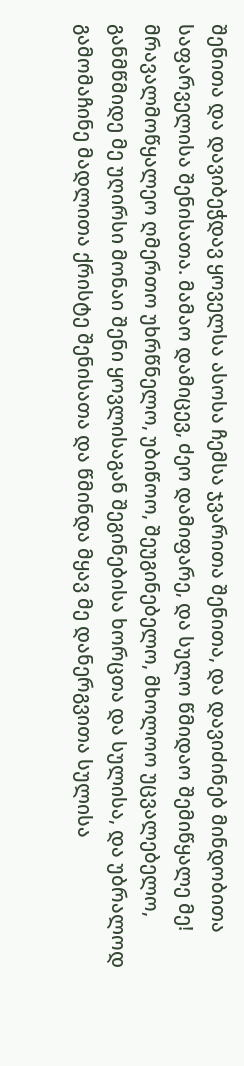შენითა და დავიბეჭდავ ყოველსა ასოსა ჩემსა ჯვარითა შენითა, და დავიძინებ მინდობითა საფარველისა შენისათა. მამაო დამიცევ, ძეო დამიფარე, და სულო წმიდაო შემიწყალე მე! მრავალმოწყალეო ღმერთო უხრწნელო, უბიწოო, შეუგინებელო, მხოლოო უცვალებელო, განმწმიდე მე უღირსი მონაი შენი ყოვლისაგან შეგინებისა ხორცთა და სულისა, და უბრალოდ გამომაჩინე მადლითა ქრისტე შენისათა და წმინდა მყავ მე დანერგვითა სულისა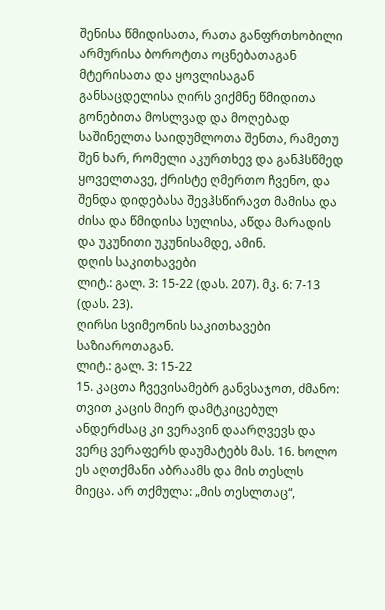შენისა წმიდისათა, რათა განფრთხობილი არმურისა ბოროტთა ოცნებათაგან მტერისათა და ყოვლისაგან განსაცდელისა ღირს ვიქმნე წმიდითა გონებითა მოსლვად და მოღებად საშინელთა საიდუმლოთა შენთა, რამეთუ შენ ხარ, რომელი აკურთხევ და განჰსწმედ ყოველთავე, ქრისტე ღმერთო ჩვენო, და შენდა დიდებასა შევჰსწირავთ მამისა და ძისა და წმიდისა სულისა, აწდა მარადის და უკუნითი უკუნისამდე, ამინ.
დღის საკითხავები
ლიტ.: გალ. 3: 15-22 (დას. 207). მკ. 6: 7-13 (დას. 23).
ღირსი სვიმეონის საკითხავები საზიაროთაგან.
ლიტ.: გალ. 3: 15-22
15. კაცთა ჩვევისამებრ განვსაჯოთ, ძმანო: თვით კაცის მიერ დამტკიცებულ ანდერძსაც კი ვერავინ დაარღვევს და ვერც ვერაფერს დაუმატებს მას. 16. ხოლო ეს აღთქმანი აბრაამს და მის თესლს მიეცა. არ თქმულა: „მის თესლთაც“,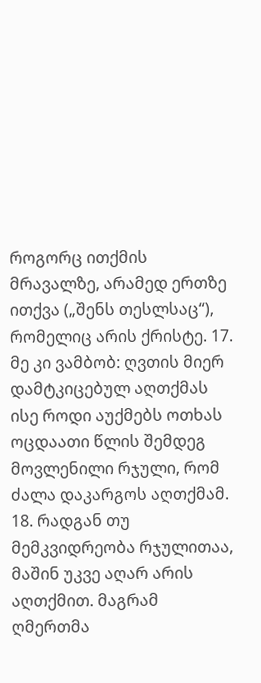როგორც ითქმის მრავალზე, არამედ ერთზე ითქვა („შენს თესლსაც“), რომელიც არის ქრისტე. 17. მე კი ვამბობ: ღვთის მიერ დამტკიცებულ აღთქმას ისე როდი აუქმებს ოთხას ოცდაათი წლის შემდეგ მოვლენილი რჯული, რომ ძალა დაკარგოს აღთქმამ. 18. რადგან თუ მემკვიდრეობა რჯულითაა, მაშინ უკვე აღარ არის აღთქმით. მაგრამ ღმერთმა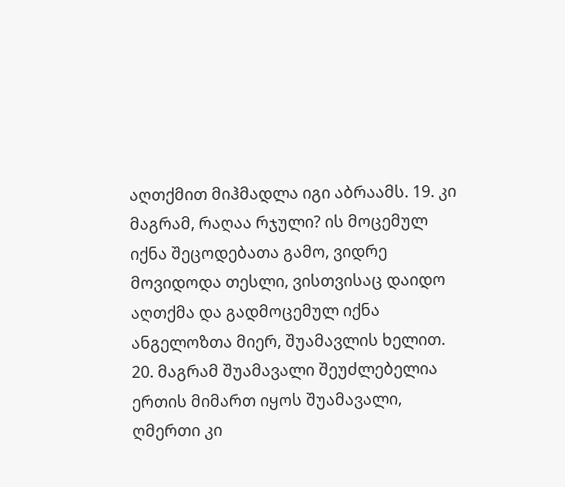აღთქმით მიჰმადლა იგი აბრაამს. 19. კი მაგრამ, რაღაა რჯული? ის მოცემულ იქნა შეცოდებათა გამო, ვიდრე მოვიდოდა თესლი, ვისთვისაც დაიდო აღთქმა და გადმოცემულ იქნა ანგელოზთა მიერ, შუამავლის ხელით. 20. მაგრამ შუამავალი შეუძლებელია ერთის მიმართ იყოს შუამავალი, ღმერთი კი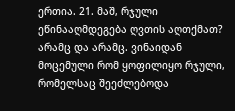ერთია. 21. მაშ, რჯული ეწინააღმდეგება ღვთის აღთქმათ? არამც და არამც. ვინაიდან მოცემული რომ ყოფილიყო რჯული, რომელსაც შეეძლებოდა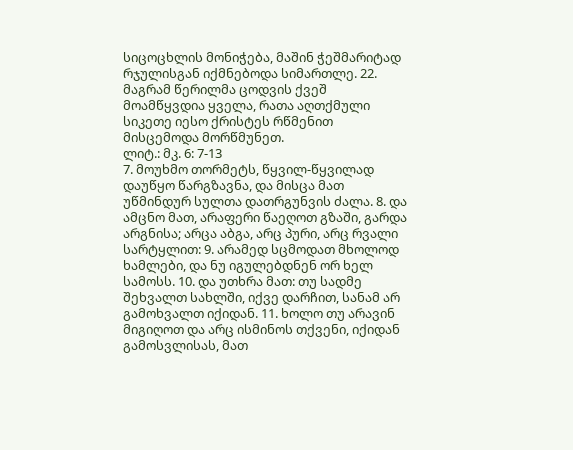სიცოცხლის მონიჭება, მაშინ ჭეშმარიტად რჯულისგან იქმნებოდა სიმართლე. 22. მაგრამ წერილმა ცოდვის ქვეშ მოამწყვდია ყველა, რათა აღთქმული სიკეთე იესო ქრისტეს რწმენით მისცემოდა მორწმუნეთ.
ლიტ.: მკ. 6: 7-13
7. მოუხმო თორმეტს, წყვილ-წყვილად დაუწყო წარგზავნა, და მისცა მათ უწმინდურ სულთა დათრგუნვის ძალა. 8. და ამცნო მათ, არაფერი წაეღოთ გზაში, გარდა არგნისა; არცა აბგა, არც პური, არც რვალი სარტყლით: 9. არამედ სცმოდათ მხოლოდ ხამლები, და ნუ იგულებდნენ ორ ხელ სამოსს. 10. და უთხრა მათ: თუ სადმე შეხვალთ სახლში, იქვე დარჩით, სანამ არ გამოხვალთ იქიდან. 11. ხოლო თუ არავინ მიგიღოთ და არც ისმინოს თქვენი, იქიდან გამოსვლისას, მათ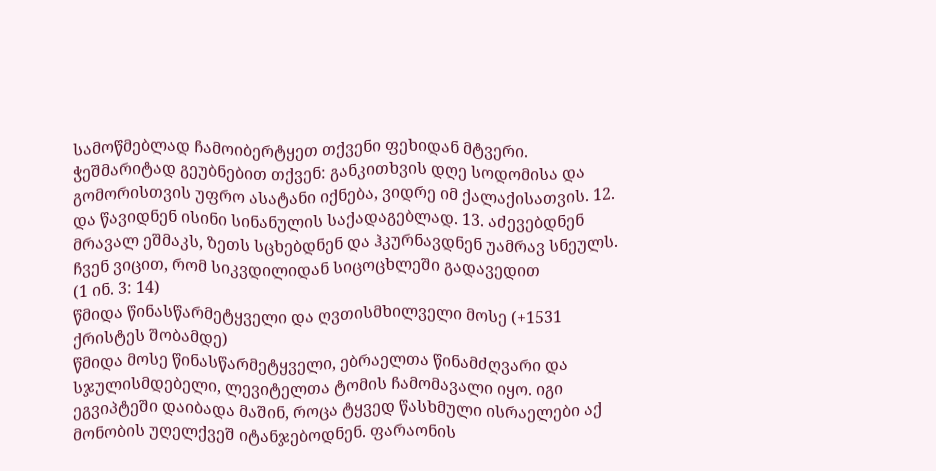სამოწმებლად ჩამოიბერტყეთ თქვენი ფეხიდან მტვერი. ჭეშმარიტად გეუბნებით თქვენ: განკითხვის დღე სოდომისა და გომორისთვის უფრო ასატანი იქნება, ვიდრე იმ ქალაქისათვის. 12. და წავიდნენ ისინი სინანულის საქადაგებლად. 13. აძევებდნენ მრავალ ეშმაკს, ზეთს სცხებდნენ და ჰკურნავდნენ უამრავ სნეულს.
ჩვენ ვიცით, რომ სიკვდილიდან სიცოცხლეში გადავედით
(1 ინ. 3: 14)
წმიდა წინასწარმეტყველი და ღვთისმხილველი მოსე (+1531 ქრისტეს შობამდე)
წმიდა მოსე წინასწარმეტყველი, ებრაელთა წინამძღვარი და სჯულისმდებელი, ლევიტელთა ტომის ჩამომავალი იყო. იგი ეგვიპტეში დაიბადა მაშინ, როცა ტყვედ წასხმული ისრაელები აქ მონობის უღელქვეშ იტანჯებოდნენ. ფარაონის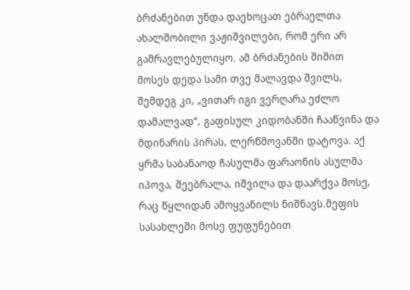ბრძანებით უნდა დაეხოცათ ებრაელთა ახალშობილი ვაჟიშვილები, რომ ერი არ გამრავლებულიყო. ამ ბრძანების შიშით მოსეს დედა სამი თვე მალავდა შვილს, შემდეგ კი, „ვითარ იგი ვერღარა ეძლო დამალვად“, გაფისულ კიდობანში ჩააწვინა და მდინარის პირას, ლერწმოვანში დატოვა. აქ ყრმა საბანაოდ ჩასულმა ფარაონის ასულმა იპოვა, შეებრალა, იშვილა და დაარქვა მოსე, რაც წყლიდან ამოყვანილს ნიშნავს.მეფის სასახლეში მოსე ფუფუნებით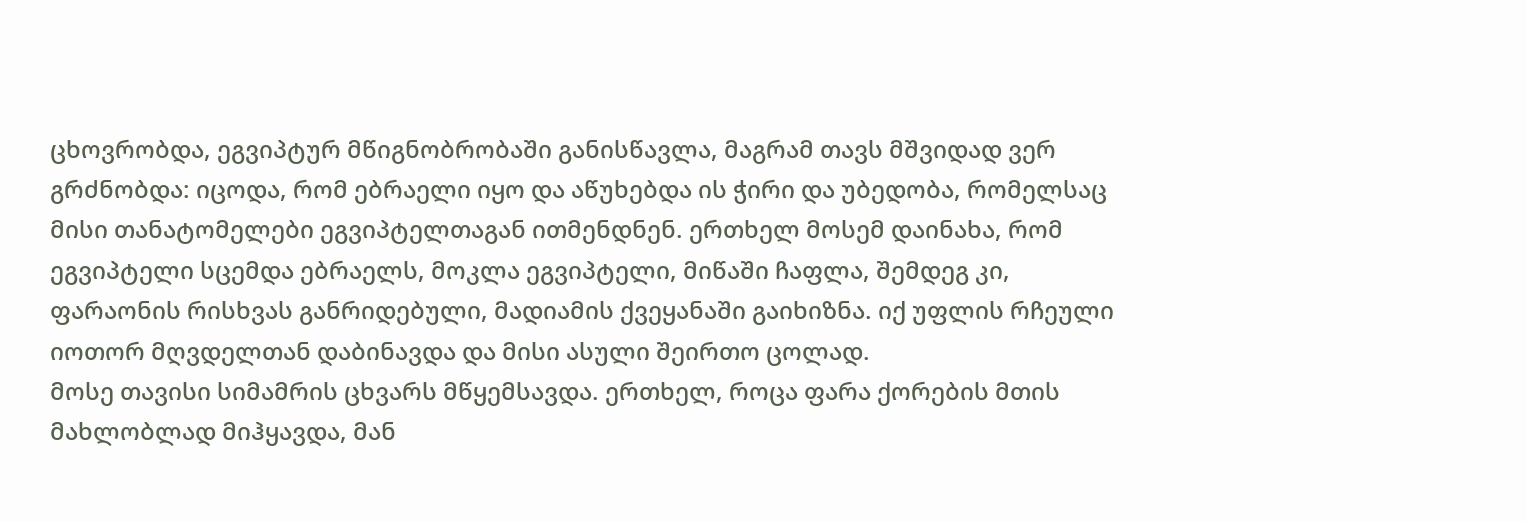ცხოვრობდა, ეგვიპტურ მწიგნობრობაში განისწავლა, მაგრამ თავს მშვიდად ვერ გრძნობდა: იცოდა, რომ ებრაელი იყო და აწუხებდა ის ჭირი და უბედობა, რომელსაც მისი თანატომელები ეგვიპტელთაგან ითმენდნენ. ერთხელ მოსემ დაინახა, რომ ეგვიპტელი სცემდა ებრაელს, მოკლა ეგვიპტელი, მიწაში ჩაფლა, შემდეგ კი, ფარაონის რისხვას განრიდებული, მადიამის ქვეყანაში გაიხიზნა. იქ უფლის რჩეული იოთორ მღვდელთან დაბინავდა და მისი ასული შეირთო ცოლად.
მოსე თავისი სიმამრის ცხვარს მწყემსავდა. ერთხელ, როცა ფარა ქორების მთის მახლობლად მიჰყავდა, მან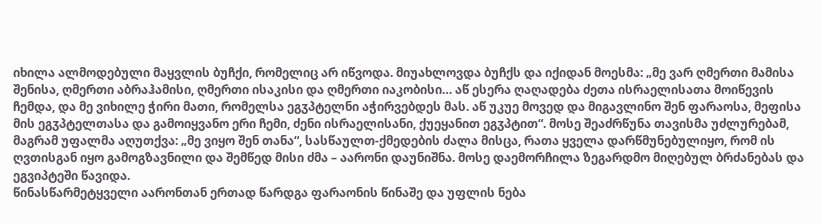იხილა ალმოდებული მაყვლის ბუჩქი, რომელიც არ იწვოდა. მიუახლოვდა ბუჩქს და იქიდან მოესმა: „მე ვარ ღმერთი მამისა შენისა, ღმერთი აბრაჰამისი, ღმერთი ისაკისი და ღმერთი იაკობისი… აწ ესერა ღაღადება ძეთა ისრაელისათა მოიწევის ჩემდა, და მე ვიხილე ჭირი მათი, რომელსა ეგჳპტელნი აჭირვებდეს მას. აწ უკუე მოვედ და მიგავლინო შენ ფარაოსა, მეფისა მის ეგჳპტელთასა და გამოიყვანო ერი ჩემი, ძენი ისრაელისანი, ქუეყანით ეგჳპტით“. მოსე შეაძრწუნა თავისმა უძლურებამ, მაგრამ უფალმა აღუთქვა: „მე ვიყო შენ თანა“, სასწაულთ-ქმედების ძალა მისცა, რათა ყველა დარწმუნებულიყო, რომ ის ღვთისგან იყო გამოგზავნილი და შემწედ მისი ძმა – აარონი დაუნიშნა. მოსე დაემორჩილა ზეგარდმო მიღებულ ბრძანებას და ეგვიპტეში წავიდა.
წინასწარმეტყველი აარონთან ერთად წარდგა ფარაონის წინაშე და უფლის ნება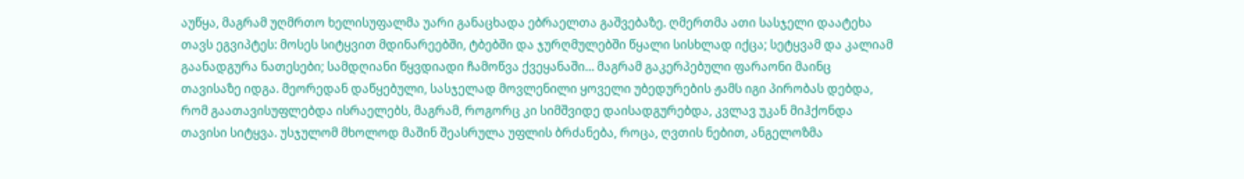აუწყა, მაგრამ უღმრთო ხელისუფალმა უარი განაცხადა ებრაელთა გაშვებაზე. ღმერთმა ათი სასჯელი დაატეხა თავს ეგვიპტეს: მოსეს სიტყვით მდინარეებში, ტბებში და ჯურღმულებში წყალი სისხლად იქცა; სეტყვამ და კალიამ გაანადგურა ნათესები; სამდღიანი წყვდიადი ჩამოწვა ქვეყანაში… მაგრამ გაკერპებული ფარაონი მაინც თავისაზე იდგა. მეორედან დაწყებული, სასჯელად მოვლენილი ყოველი უბედურების ჟამს იგი პირობას დებდა, რომ გაათავისუფლებდა ისრაელებს, მაგრამ, როგორც კი სიმშვიდე დაისადგურებდა, კვლავ უკან მიჰქონდა თავისი სიტყვა. უსჯულომ მხოლოდ მაშინ შეასრულა უფლის ბრძანება, როცა, ღვთის ნებით, ანგელოზმა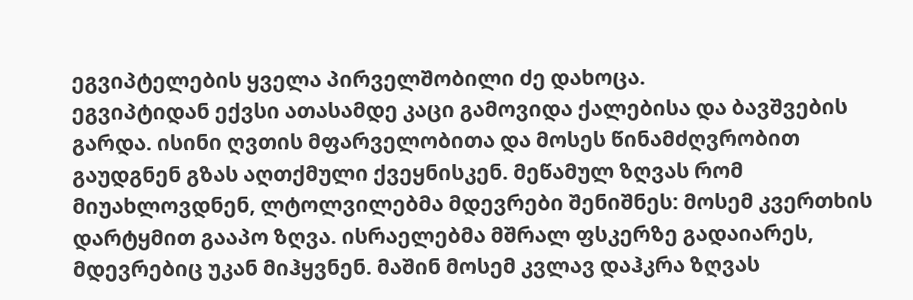ეგვიპტელების ყველა პირველშობილი ძე დახოცა.
ეგვიპტიდან ექვსი ათასამდე კაცი გამოვიდა ქალებისა და ბავშვების გარდა. ისინი ღვთის მფარველობითა და მოსეს წინამძღვრობით გაუდგნენ გზას აღთქმული ქვეყნისკენ. მეწამულ ზღვას რომ მიუახლოვდნენ, ლტოლვილებმა მდევრები შენიშნეს: მოსემ კვერთხის დარტყმით გააპო ზღვა. ისრაელებმა მშრალ ფსკერზე გადაიარეს, მდევრებიც უკან მიჰყვნენ. მაშინ მოსემ კვლავ დაჰკრა ზღვას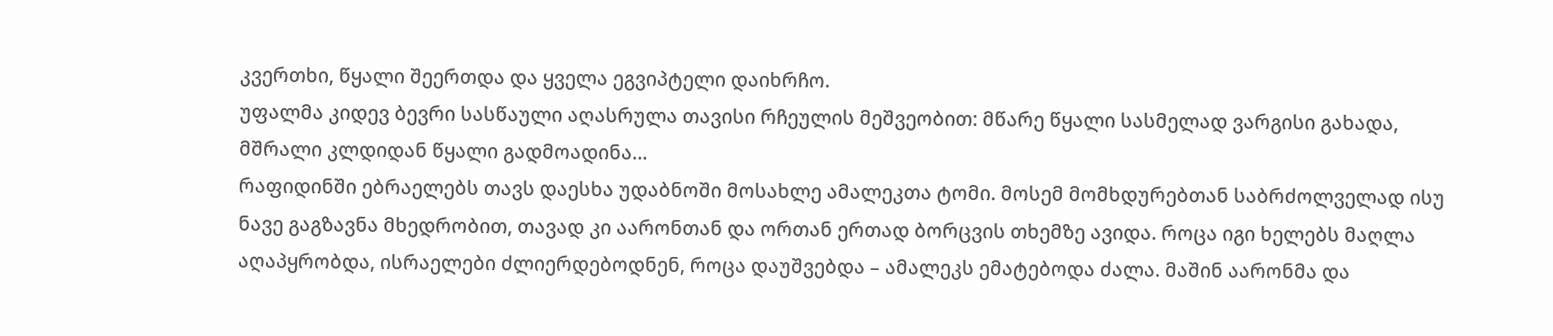კვერთხი, წყალი შეერთდა და ყველა ეგვიპტელი დაიხრჩო.
უფალმა კიდევ ბევრი სასწაული აღასრულა თავისი რჩეულის მეშვეობით: მწარე წყალი სასმელად ვარგისი გახადა, მშრალი კლდიდან წყალი გადმოადინა…
რაფიდინში ებრაელებს თავს დაესხა უდაბნოში მოსახლე ამალეკთა ტომი. მოსემ მომხდურებთან საბრძოლველად ისუ ნავე გაგზავნა მხედრობით, თავად კი აარონთან და ორთან ერთად ბორცვის თხემზე ავიდა. როცა იგი ხელებს მაღლა აღაპყრობდა, ისრაელები ძლიერდებოდნენ, როცა დაუშვებდა – ამალეკს ემატებოდა ძალა. მაშინ აარონმა და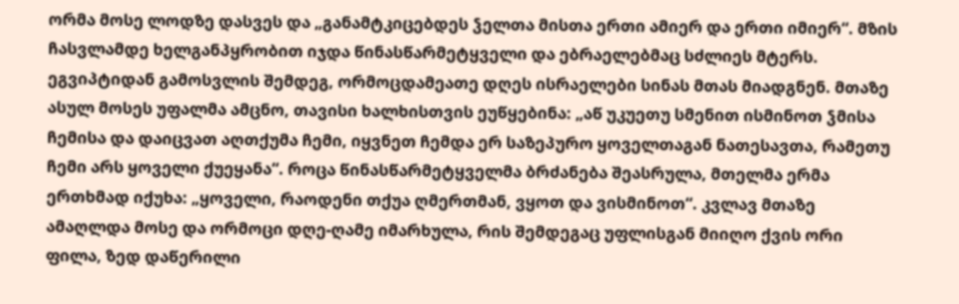ორმა მოსე ლოდზე დასვეს და „განამტკიცებდეს ჴელთა მისთა ერთი ამიერ და ერთი იმიერ“. მზის ჩასვლამდე ხელგანპყრობით იჯდა წინასწარმეტყველი და ებრაელებმაც სძლიეს მტერს.
ეგვიპტიდან გამოსვლის შემდეგ, ორმოცდამეათე დღეს ისრაელები სინას მთას მიადგნენ. მთაზე ასულ მოსეს უფალმა ამცნო, თავისი ხალხისთვის ეუწყებინა: „აწ უკუეთუ სმენით ისმინოთ ჴმისა ჩემისა და დაიცვათ აღთქუმა ჩემი, იყვნეთ ჩემდა ერ საზეპურო ყოველთაგან ნათესავთა, რამეთუ ჩემი არს ყოველი ქუეყანა“. როცა წინასწარმეტყველმა ბრძანება შეასრულა, მთელმა ერმა ერთხმად იქუხა: „ყოველი, რაოდენი თქუა ღმერთმან, ვყოთ და ვისმინოთ“. კვლავ მთაზე ამაღლდა მოსე და ორმოცი დღე-ღამე იმარხულა, რის შემდეგაც უფლისგან მიიღო ქვის ორი ფილა, ზედ დაწერილი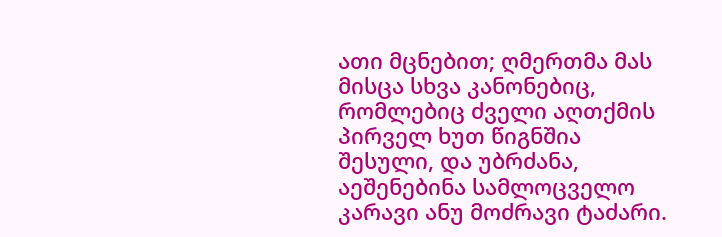ათი მცნებით; ღმერთმა მას მისცა სხვა კანონებიც, რომლებიც ძველი აღთქმის პირველ ხუთ წიგნშია შესული, და უბრძანა, აეშენებინა სამლოცველო კარავი ანუ მოძრავი ტაძარი.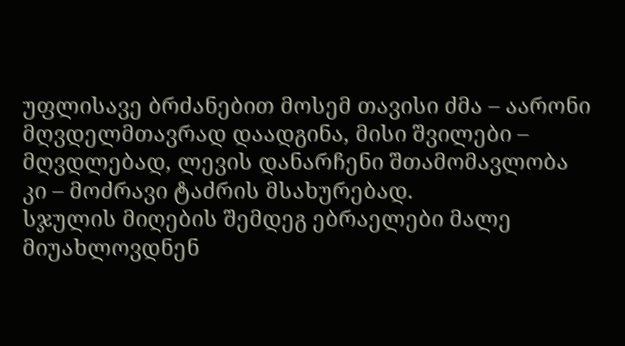უფლისავე ბრძანებით მოსემ თავისი ძმა – აარონი მღვდელმთავრად დაადგინა, მისი შვილები – მღვდლებად, ლევის დანარჩენი შთამომავლობა კი – მოძრავი ტაძრის მსახურებად.
სჯულის მიღების შემდეგ ებრაელები მალე მიუახლოვდნენ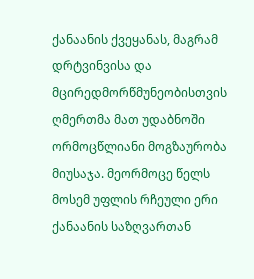ქანაანის ქვეყანას, მაგრამ დრტვინვისა და მცირედმორწმუნეობისთვის ღმერთმა მათ უდაბნოში ორმოცწლიანი მოგზაურობა მიუსაჯა. მეორმოცე წელს მოსემ უფლის რჩეული ერი ქანაანის საზღვართან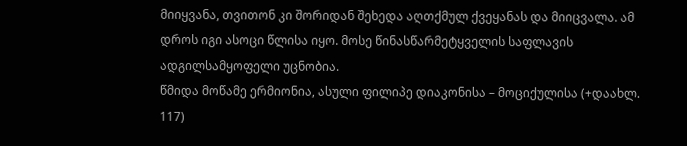მიიყვანა, თვითონ კი შორიდან შეხედა აღთქმულ ქვეყანას და მიიცვალა. ამ დროს იგი ასოცი წლისა იყო. მოსე წინასწარმეტყველის საფლავის ადგილსამყოფელი უცნობია.
წმიდა მოწამე ერმიონია, ასული ფილიპე დიაკონისა – მოციქულისა (+დაახლ. 117)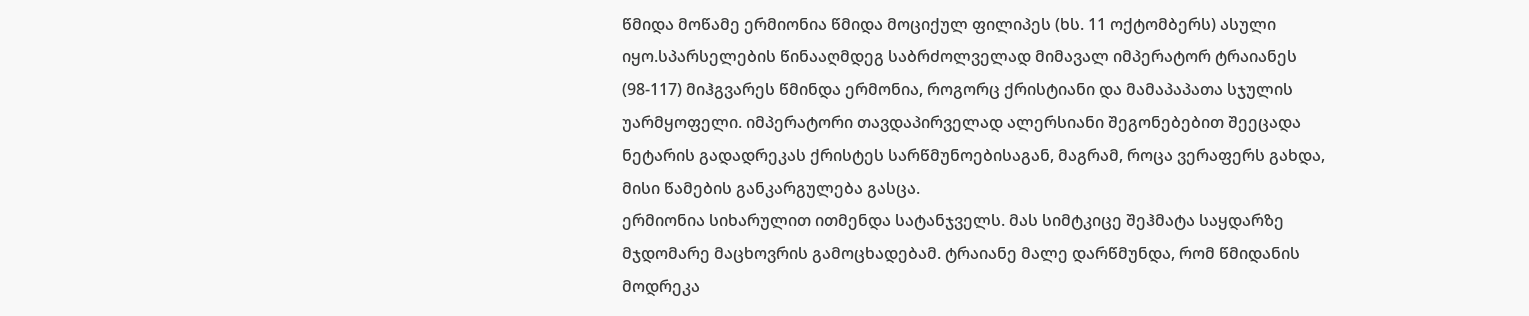წმიდა მოწამე ერმიონია წმიდა მოციქულ ფილიპეს (ხს. 11 ოქტომბერს) ასული იყო.სპარსელების წინააღმდეგ საბრძოლველად მიმავალ იმპერატორ ტრაიანეს (98-117) მიჰგვარეს წმინდა ერმონია, როგორც ქრისტიანი და მამაპაპათა სჯულის უარმყოფელი. იმპერატორი თავდაპირველად ალერსიანი შეგონებებით შეეცადა ნეტარის გადადრეკას ქრისტეს სარწმუნოებისაგან, მაგრამ, როცა ვერაფერს გახდა, მისი წამების განკარგულება გასცა.
ერმიონია სიხარულით ითმენდა სატანჯველს. მას სიმტკიცე შეჰმატა საყდარზე მჯდომარე მაცხოვრის გამოცხადებამ. ტრაიანე მალე დარწმუნდა, რომ წმიდანის მოდრეკა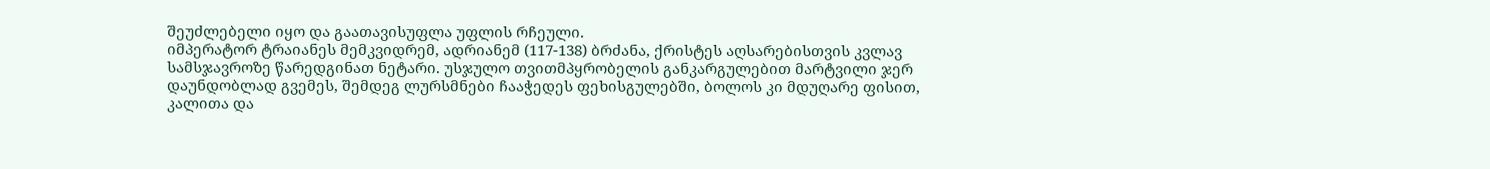შეუძლებელი იყო და გაათავისუფლა უფლის რჩეული.
იმპერატორ ტრაიანეს მემკვიდრემ, ადრიანემ (117-138) ბრძანა, ქრისტეს აღსარებისთვის კვლავ სამსჯავროზე წარედგინათ ნეტარი. უსჯულო თვითმპყრობელის განკარგულებით მარტვილი ჯერ დაუნდობლად გვემეს, შემდეგ ლურსმნები ჩააჭედეს ფეხისგულებში, ბოლოს კი მდუღარე ფისით, კალითა და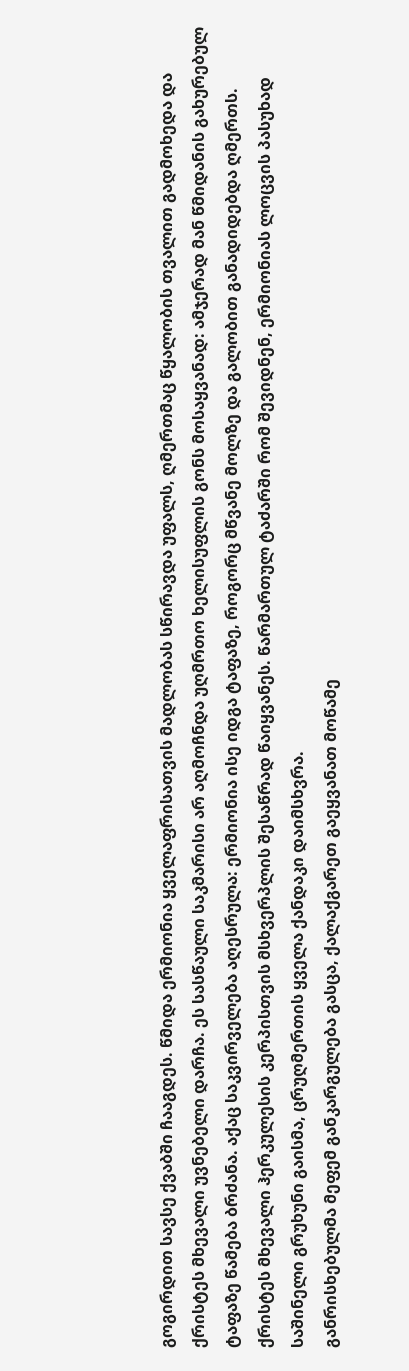გოგირდით სავსე ქვაბში ჩააგდეს. წმიდა ერმიონია ყველაფრისათვის მადლობას სწირავდა უფალს, ღმერთმაც წყალობის თვალით გადმოხედა და ქრისტეს მხევალი უვნებელი დარჩა. ეს სასწაული საკმარისი არ აღმოჩნდა უღმრთო ხელისუფლის გონს მოსაყვანად: ამჯერად მან წმიდანის გახურებულ ტაფაზე წამება ბრძანა. აქაც საკვირველება აღესრულა: ერმიონია ისე იდგა ტაფაზე, როგორც მწვანე მოლზე და გალობით განადიდებდა ღმერთს.
ქრისტეს მხევალი ჰერკულესის კერპისთვის მსხვერპლის შესაწრად წაიყვანეს. წარმართულ ტაძარში რომ შევიდნენ, ერმიონიას ლოცვის პასუხად საშინელი გრუხუნი გაისმა, ცრუღმერთის ყველა ქანდაკი დაიმსხვრა.
განრისხებულმა მეფემ განკარგულება გასცა, ქალაქგარეთ გაეყვანათ მოწამე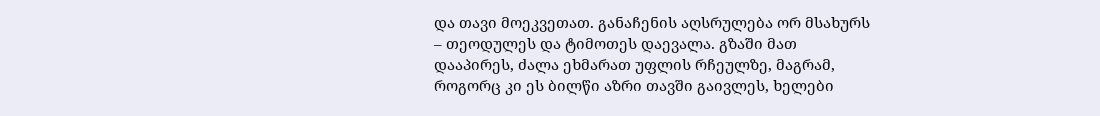და თავი მოეკვეთათ. განაჩენის აღსრულება ორ მსახურს – თეოდულეს და ტიმოთეს დაევალა. გზაში მათ დააპირეს, ძალა ეხმარათ უფლის რჩეულზე, მაგრამ, როგორც კი ეს ბილწი აზრი თავში გაივლეს, ხელები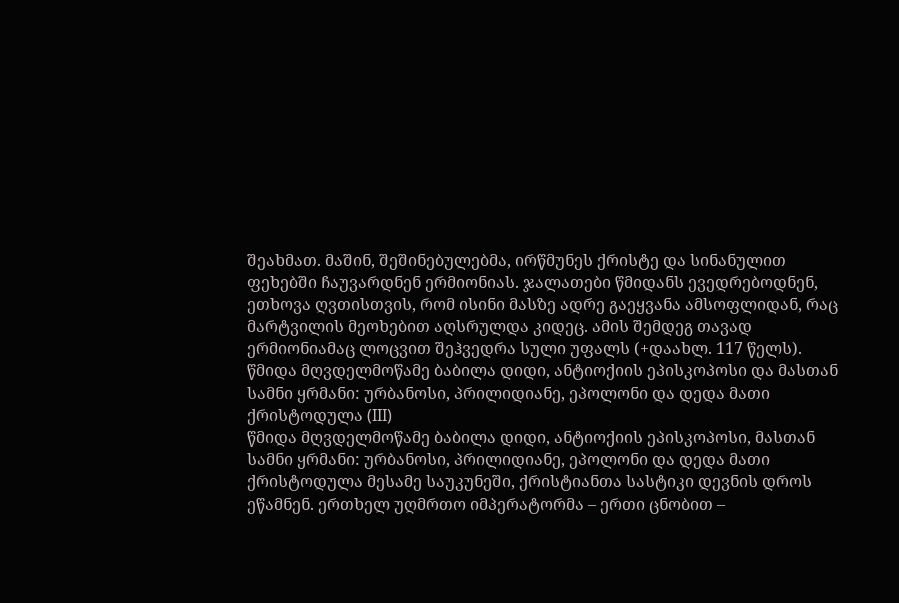შეახმათ. მაშინ, შეშინებულებმა, ირწმუნეს ქრისტე და სინანულით ფეხებში ჩაუვარდნენ ერმიონიას. ჯალათები წმიდანს ევედრებოდნენ, ეთხოვა ღვთისთვის, რომ ისინი მასზე ადრე გაეყვანა ამსოფლიდან, რაც მარტვილის მეოხებით აღსრულდა კიდეც. ამის შემდეგ თავად ერმიონიამაც ლოცვით შეჰვედრა სული უფალს (+დაახლ. 117 წელს).
წმიდა მღვდელმოწამე ბაბილა დიდი, ანტიოქიის ეპისკოპოსი და მასთან სამნი ყრმანი: ურბანოსი, პრილიდიანე, ეპოლონი და დედა მათი ქრისტოდულა (III)
წმიდა მღვდელმოწამე ბაბილა დიდი, ანტიოქიის ეპისკოპოსი, მასთან სამნი ყრმანი: ურბანოსი, პრილიდიანე, ეპოლონი და დედა მათი ქრისტოდულა მესამე საუკუნეში, ქრისტიანთა სასტიკი დევნის დროს ეწამნენ. ერთხელ უღმრთო იმპერატორმა – ერთი ცნობით –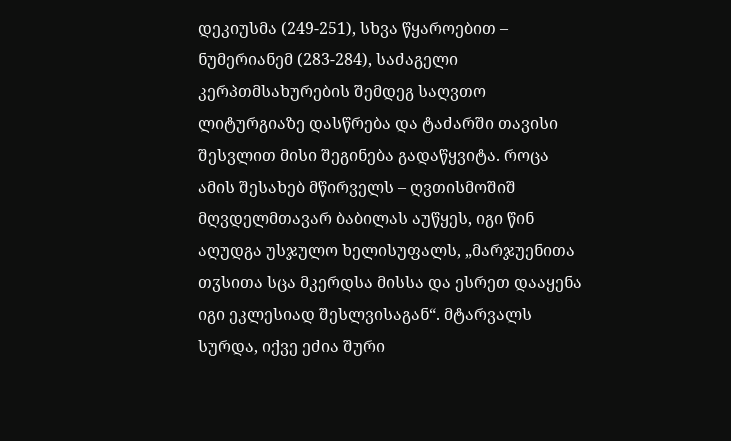დეკიუსმა (249-251), სხვა წყაროებით – ნუმერიანემ (283-284), საძაგელი კერპთმსახურების შემდეგ საღვთო ლიტურგიაზე დასწრება და ტაძარში თავისი შესვლით მისი შეგინება გადაწყვიტა. როცა ამის შესახებ მწირველს – ღვთისმოშიშ მღვდელმთავარ ბაბილას აუწყეს, იგი წინ აღუდგა უსჯულო ხელისუფალს, „მარჯუენითა თჳსითა სცა მკერდსა მისსა და ესრეთ დააყენა იგი ეკლესიად შესლვისაგან“. მტარვალს სურდა, იქვე ეძია შური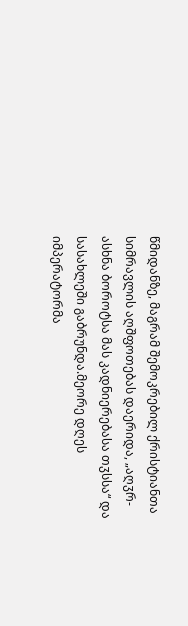წმიდანზე, მაგრამ შემოკრებილ ქრისტიანთა სიმრავლის აღშფოთებას დაერიდა, „აღჳრ-ასხნა ბოროტსა მას კადნიერებასა თჳსსა“ და სასახლეში გაბრუნდა.მეორე დღეს იმპერატორმა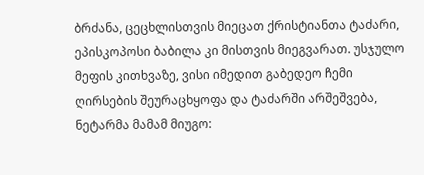ბრძანა, ცეცხლისთვის მიეცათ ქრისტიანთა ტაძარი, ეპისკოპოსი ბაბილა კი მისთვის მიეგვარათ. უსჯულო მეფის კითხვაზე, ვისი იმედით გაბედეო ჩემი ღირსების შეურაცხყოფა და ტაძარში არშეშვება, ნეტარმა მამამ მიუგო: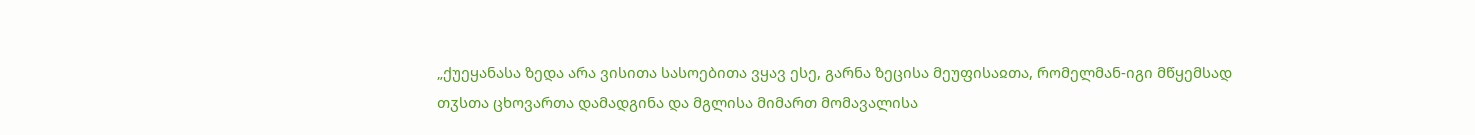„ქუეყანასა ზედა არა ვისითა სასოებითა ვყავ ესე, გარნა ზეცისა მეუფისაჲთა, რომელმან-იგი მწყემსად თჳსთა ცხოვართა დამადგინა და მგლისა მიმართ მომავალისა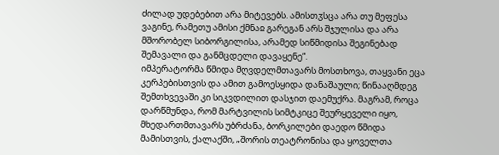ძილად უდებებით არა მიტევებს. ამისთჳსცა არა თუ მეფესა ვაგინე, რამეთუ ამისი ქმნაჲ გარეგან არს შჯულისა და არა მშორობელ სიბორგილისა, არამედ სიწმიდისა შეგინებად შემავალი და განმცდელი დავაყენე“.
იმპერატორმა წმიდა მღვდელმთავარს მოსთხოვა, თაყვანი ეცა კერპებისთვის და ამით გამოესყიდა დანაშაული; წინააღმდეგ შემთხვევაში კი სიკვდილით დასჯით დაემუქრა. მაგრამ, როცა დარწმუნდა, რომ მარტვილის სიმტკიცე შეურყეველი იყო, მხედართმთავარს უბრძანა, ბორკილები დაედო წმიდა მამისთვის, ქალაქში, „შორის თეატრონისა და ყოველთა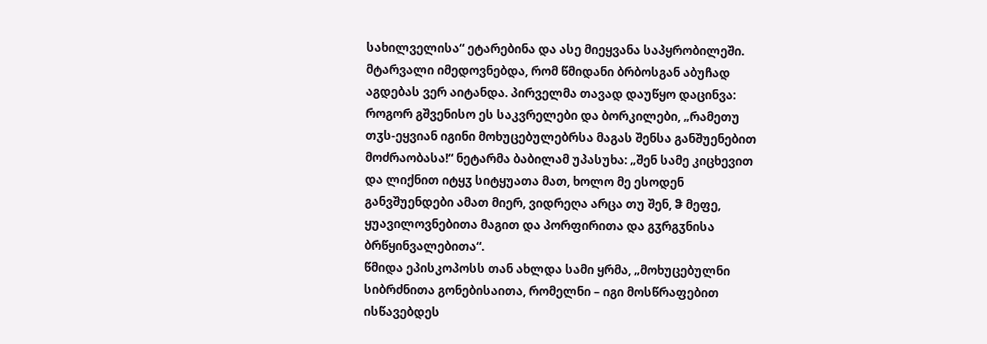სახილველისა“ ეტარებინა და ასე მიეყვანა საპყრობილეში. მტარვალი იმედოვნებდა, რომ წმიდანი ბრბოსგან აბუჩად აგდებას ვერ აიტანდა. პირველმა თავად დაუწყო დაცინვა: როგორ გშვენისო ეს საკვრელები და ბორკილები, „რამეთუ თჳს-ეყვიან იგინი მოხუცებულებრსა მაგას შენსა განშუენებით მოძრაობასა!“ ნეტარმა ბაბილამ უპასუხა: „შენ სამე კიცხევით და ლიქნით იტყჳ სიტყუათა მათ, ხოლო მე ესოდენ განვშუენდები ამათ მიერ, ვიდრეღა არცა თუ შენ, ჵ მეფე, ყუავილოვნებითა მაგით და პორფირითა და გჳრგჳნისა ბრწყინვალებითა“.
წმიდა ეპისკოპოსს თან ახლდა სამი ყრმა, „მოხუცებულნი სიბრძნითა გონებისაითა, რომელნი – იგი მოსწრაფებით ისწავებდეს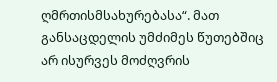ღმრთისმსახურებასა“. მათ განსაცდელის უმძიმეს წუთებშიც არ ისურვეს მოძღვრის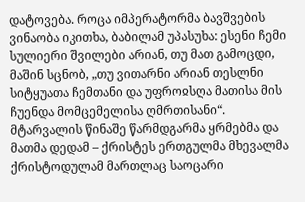დატოვება. როცა იმპერატორმა ბავშვების ვინაობა იკითხა, ბაბილამ უპასუხა: ესენი ჩემი სულიერი შვილები არიან, თუ მათ გამოცდი, მაშინ სცნობ, „თუ ვითარნი არიან თესლნი სიტყუათა ჩემთანი და უფროჲსღა მათისა მის ჩუენდა მომცემელისა ღმრთისანი“. მტარვალის წინაშე წარმდგარმა ყრმებმა და მათმა დედამ – ქრისტეს ერთგულმა მხევალმა ქრისტოდულამ მართლაც საოცარი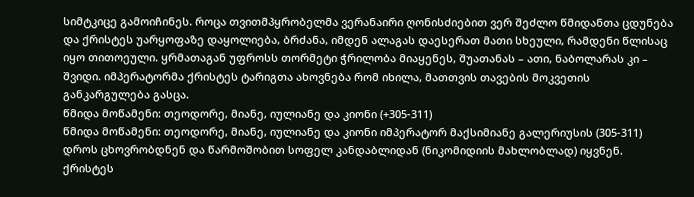სიმტკიცე გამოიჩინეს. როცა თვითმპყრობელმა ვერანაირი ღონისძიებით ვერ შეძლო წმიდანთა ცდუნება და ქრისტეს უარყოფაზე დაყოლიება, ბრძანა, იმდენ ალაგას დაესერათ მათი სხეული, რამდენი წლისაც იყო თითოეული. ყრმათაგან უფროსს თორმეტი ჭრილობა მიაყენეს, შუათანას – ათი, ნაბოლარას კი – შვიდი. იმპერატორმა ქრისტეს ტარიგთა ახოვნება რომ იხილა, მათთვის თავების მოკვეთის განკარგულება გასცა.
წმიდა მოწამენი: თეოდორე, მიანე, იულიანე და კიონი (+305-311)
წმიდა მოწამენი: თეოდორე, მიანე, იულიანე და კიონი იმპერატორ მაქსიმიანე გალერიუსის (305-311) დროს ცხოვრობდნენ და წარმოშობით სოფელ კანდაბლიდან (ნიკომიდიის მახლობლად) იყვნენ. ქრისტეს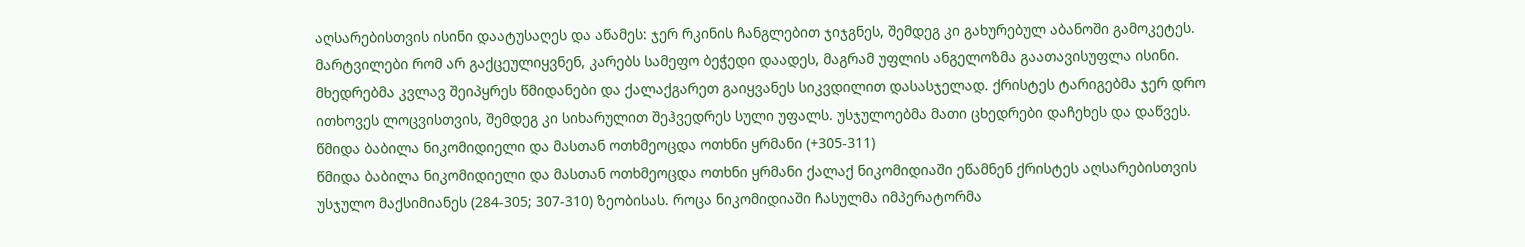აღსარებისთვის ისინი დაატუსაღეს და აწამეს: ჯერ რკინის ჩანგლებით ჯიჯგნეს, შემდეგ კი გახურებულ აბანოში გამოკეტეს. მარტვილები რომ არ გაქცეულიყვნენ, კარებს სამეფო ბეჭედი დაადეს, მაგრამ უფლის ანგელოზმა გაათავისუფლა ისინი. მხედრებმა კვლავ შეიპყრეს წმიდანები და ქალაქგარეთ გაიყვანეს სიკვდილით დასასჯელად. ქრისტეს ტარიგებმა ჯერ დრო ითხოვეს ლოცვისთვის, შემდეგ კი სიხარულით შეჰვედრეს სული უფალს. უსჯულოებმა მათი ცხედრები დაჩეხეს და დაწვეს. წმიდა ბაბილა ნიკომიდიელი და მასთან ოთხმეოცდა ოთხნი ყრმანი (+305-311)
წმიდა ბაბილა ნიკომიდიელი და მასთან ოთხმეოცდა ოთხნი ყრმანი ქალაქ ნიკომიდიაში ეწამნენ ქრისტეს აღსარებისთვის უსჯულო მაქსიმიანეს (284-305; 307-310) ზეობისას. როცა ნიკომიდიაში ჩასულმა იმპერატორმა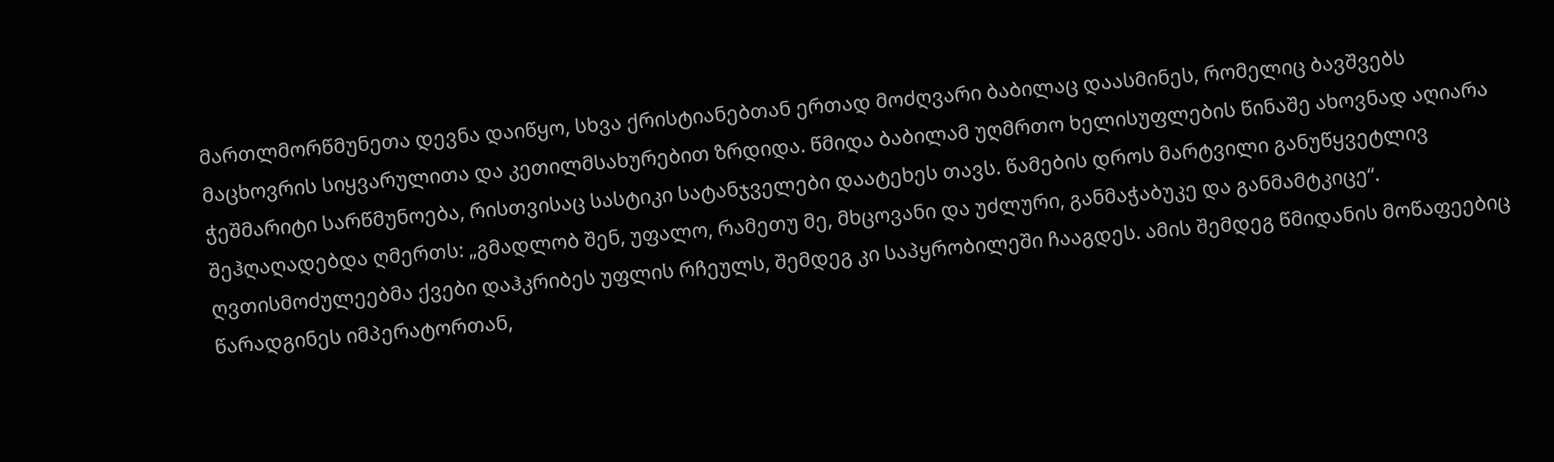მართლმორწმუნეთა დევნა დაიწყო, სხვა ქრისტიანებთან ერთად მოძღვარი ბაბილაც დაასმინეს, რომელიც ბავშვებს მაცხოვრის სიყვარულითა და კეთილმსახურებით ზრდიდა. წმიდა ბაბილამ უღმრთო ხელისუფლების წინაშე ახოვნად აღიარა ჭეშმარიტი სარწმუნოება, რისთვისაც სასტიკი სატანჯველები დაატეხეს თავს. წამების დროს მარტვილი განუწყვეტლივ შეჰღაღადებდა ღმერთს: „გმადლობ შენ, უფალო, რამეთუ მე, მხცოვანი და უძლური, განმაჭაბუკე და განმამტკიცე“. ღვთისმოძულეებმა ქვები დაჰკრიბეს უფლის რჩეულს, შემდეგ კი საპყრობილეში ჩააგდეს. ამის შემდეგ წმიდანის მოწაფეებიც წარადგინეს იმპერატორთან,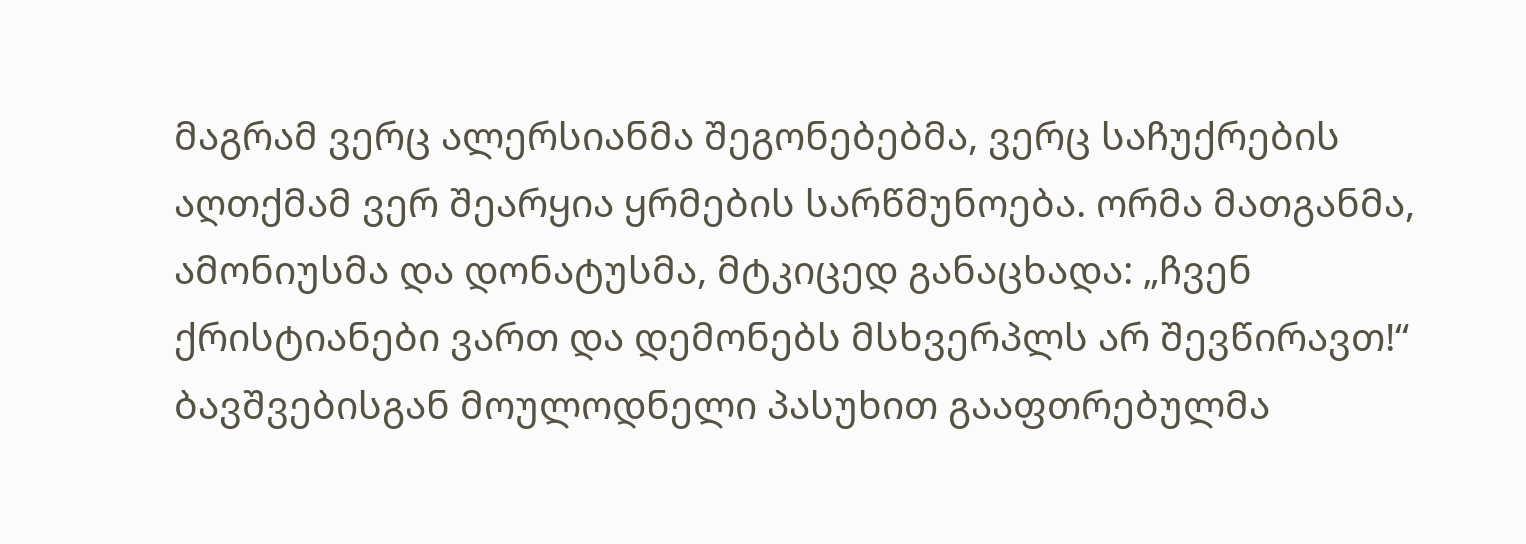მაგრამ ვერც ალერსიანმა შეგონებებმა, ვერც საჩუქრების აღთქმამ ვერ შეარყია ყრმების სარწმუნოება. ორმა მათგანმა, ამონიუსმა და დონატუსმა, მტკიცედ განაცხადა: „ჩვენ ქრისტიანები ვართ და დემონებს მსხვერპლს არ შევწირავთ!“ ბავშვებისგან მოულოდნელი პასუხით გააფთრებულმა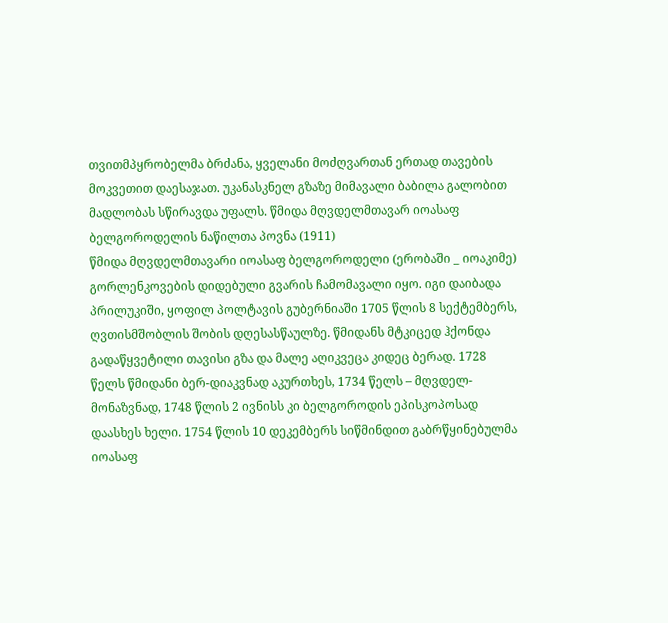თვითმპყრობელმა ბრძანა, ყველანი მოძღვართან ერთად თავების მოკვეთით დაესაჯათ. უკანასკნელ გზაზე მიმავალი ბაბილა გალობით მადლობას სწირავდა უფალს. წმიდა მღვდელმთავარ იოასაფ ბელგოროდელის ნაწილთა პოვნა (1911)
წმიდა მღვდელმთავარი იოასაფ ბელგოროდელი (ერობაში _ იოაკიმე) გორლენკოვების დიდებული გვარის ჩამომავალი იყო. იგი დაიბადა პრილუკიში, ყოფილ პოლტავის გუბერნიაში 1705 წლის 8 სექტემბერს, ღვთისმშობლის შობის დღესასწაულზე. წმიდანს მტკიცედ ჰქონდა გადაწყვეტილი თავისი გზა და მალე აღიკვეცა კიდეც ბერად. 1728 წელს წმიდანი ბერ-დიაკვნად აკურთხეს, 1734 წელს – მღვდელ-მონაზვნად, 1748 წლის 2 ივნისს კი ბელგოროდის ეპისკოპოსად დაასხეს ხელი. 1754 წლის 10 დეკემბერს სიწმინდით გაბრწყინებულმა იოასაფ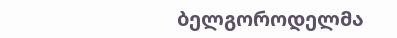ბელგოროდელმა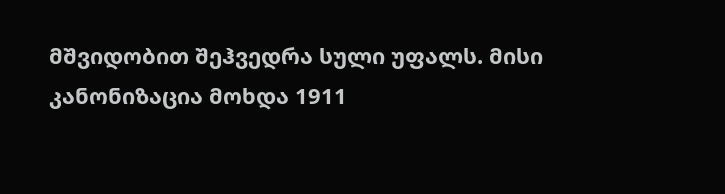მშვიდობით შეჰვედრა სული უფალს. მისი კანონიზაცია მოხდა 1911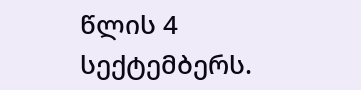წლის 4 სექტემბერს.